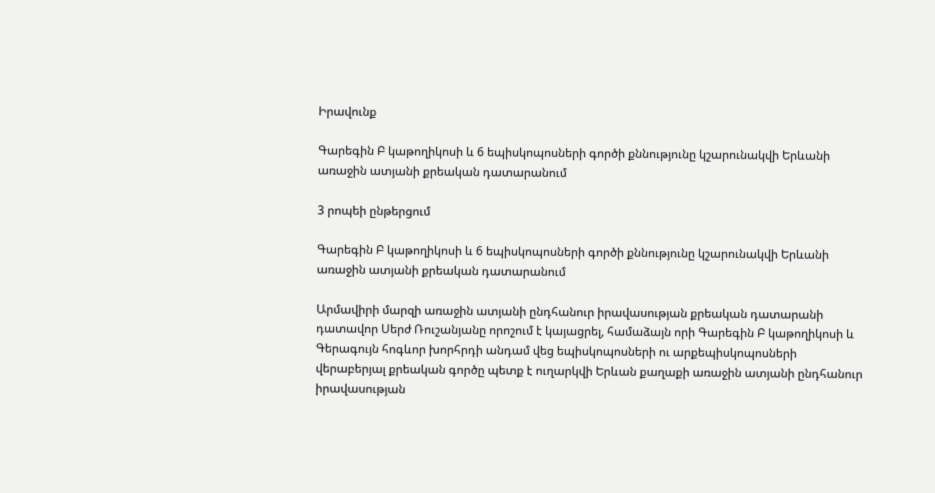Իրավունք

Գարեգին Բ կաթողիկոսի և 6 եպիսկոպոսների գործի քննությունը կշարունակվի Երևանի առաջին ատյանի քրեական դատարանում

3 րոպեի ընթերցում

Գարեգին Բ կաթողիկոսի և 6 եպիսկոպոսների գործի քննությունը կշարունակվի Երևանի առաջին ատյանի քրեական դատարանում

Արմավիրի մարզի առաջին ատյանի ընդհանուր իրավասության քրեական դատարանի դատավոր Սերժ Ռուշանյանը որոշում է կայացրել, համաձայն որի Գարեգին Բ կաթողիկոսի և Գերագույն հոգևոր խորհրդի անդամ վեց եպիսկոպոսների ու արքեպիսկոպոսների վերաբերյալ քրեական գործը պետք է ուղարկվի Երևան քաղաքի առաջին ատյանի ընդհանուր իրավասության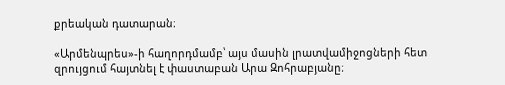քրեական դատարան։

«Արմենպրես»-ի հաղորդմամբ՝ այս մասին լրատվամիջոցների հետ զրույցում հայտնել է փաստաբան Արա Զոհրաբյանը։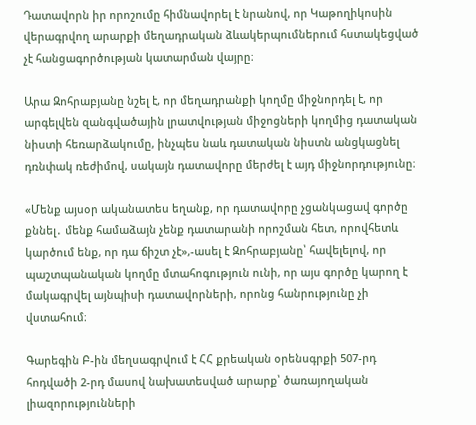Դատավորն իր որոշումը հիմնավորել է նրանով, որ Կաթողիկոսին վերագրվող արարքի մեղադրական ձևակերպումներում հստակեցված չէ հանցագործության կատարման վայրը։

Արա Զոհրաբյանը նշել է, որ մեղադրանքի կողմը միջնորդել է, որ արգելվեն զանգվածային լրատվության միջոցների կողմից դատական նիստի հեռարձակումը, ինչպես նաև դատական նիստն անցկացնել դռնփակ ռեժիմով, սակայն դատավորը մերժել է այդ միջնորդությունը։

«Մենք այսօր ականատես եղանք, որ դատավորը չցանկացավ գործը քննել․ մենք համաձայն չենք դատարանի որոշման հետ, որովհետև կարծում ենք, որ դա ճիշտ չէ»,-ասել է Զոհրաբյանը՝ հավելելով, որ պաշտպանական կողմը մտահոգություն ունի, որ այս գործը կարող է մակագրվել այնպիսի դատավորների, որոնց հանրությունը չի վստահում։

Գարեգին Բ-ին մեղսագրվում է ՀՀ քրեական օրենսգրքի 507-րդ հոդվածի 2-րդ մասով նախատեսված արարք՝ ծառայողական լիազորությունների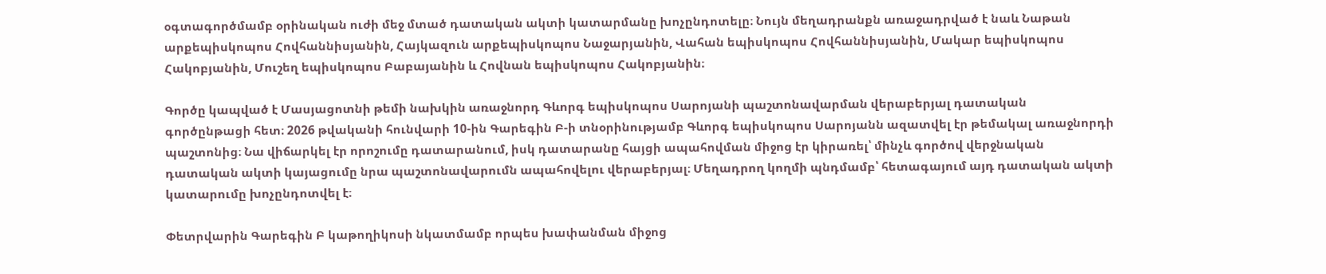օգտագործմամբ օրինական ուժի մեջ մտած դատական ակտի կատարմանը խոչընդոտելը։ Նույն մեղադրանքն առաջադրված է նաև Նաթան արքեպիսկոպոս Հովհաննիսյանին, Հայկազուն արքեպիսկոպոս Նաջարյանին, Վահան եպիսկոպոս Հովհաննիսյանին, Մակար եպիսկոպոս Հակոբյանին, Մուշեղ եպիսկոպոս Բաբայանին և Հովնան եպիսկոպոս Հակոբյանին։

Գործը կապված է Մասյացոտնի թեմի նախկին առաջնորդ Գևորգ եպիսկոպոս Սարոյանի պաշտոնավարման վերաբերյալ դատական գործընթացի հետ։ 2026 թվականի հունվարի 10-ին Գարեգին Բ-ի տնօրինությամբ Գևորգ եպիսկոպոս Սարոյանն ազատվել էր թեմակալ առաջնորդի պաշտոնից։ Նա վիճարկել էր որոշումը դատարանում, իսկ դատարանը հայցի ապահովման միջոց էր կիրառել՝ մինչև գործով վերջնական դատական ակտի կայացումը նրա պաշտոնավարումն ապահովելու վերաբերյալ։ Մեղադրող կողմի պնդմամբ՝ հետագայում այդ դատական ակտի կատարումը խոչընդոտվել է։

Փետրվարին Գարեգին Բ կաթողիկոսի նկատմամբ որպես խափանման միջոց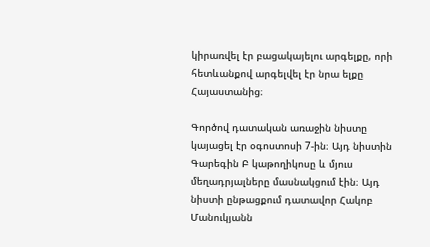կիրառվել էր բացակայելու արգելքը, որի հետևանքով արգելվել էր նրա ելքը Հայաստանից։

Գործով դատական առաջին նիստը կայացել էր օգոստոսի 7-ին։ Այդ նիստին Գարեգին Բ կաթողիկոսը և մյուս մեղադրյալները մասնակցում էին։ Այդ նիստի ընթացքում դատավոր Հակոբ Մանուկյանն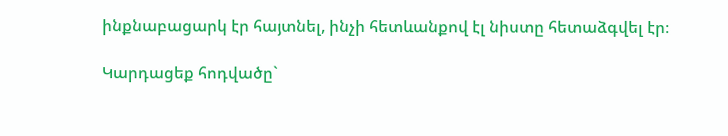ինքնաբացարկ էր հայտնել, ինչի հետևանքով էլ նիստը հետաձգվել էր։

Կարդացեք հոդվածը`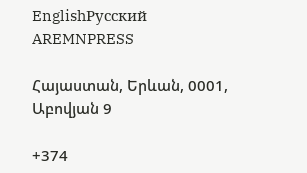EnglishРусский
AREMNPRESS

Հայաստան, Երևան, 0001, Աբովյան 9

+374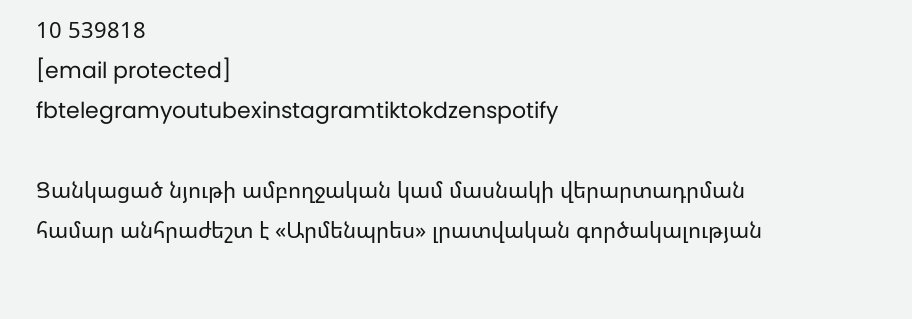10 539818
[email protected]
fbtelegramyoutubexinstagramtiktokdzenspotify

Ցանկացած նյութի ամբողջական կամ մասնակի վերարտադրման համար անհրաժեշտ է «Արմենպրես» լրատվական գործակալության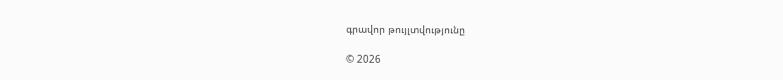գրավոր թույլտվությունը

© 2026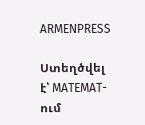ARMENPRESS

Ստեղծվել է՝ MATEMAT-ում